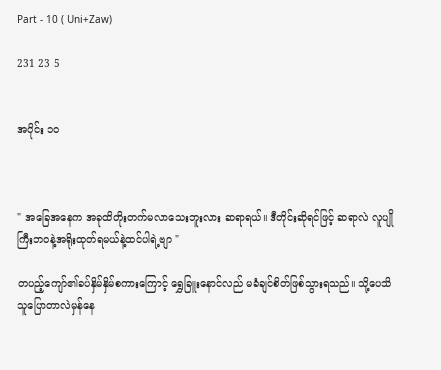Part - 10 ( Uni+Zaw)

231 23 5


အပိုင်း ၁၀



" အခြေအနေက အခုထိတိုးတက်မလာသေးဘူးလား ဆရာရယ်။ ဒီတိုင်းဆိုရင်ဖြင့် ဆရာလဲ လူပျိုကြီးဘဝနဲ့အရိုးထုတ်ရမယ်နဲ့ထင်ပါရဲ့ဗျာ "

တပည့်ကျော်၏ခပ်နှိမ်နှိမ်စကားကြောင့် ရွှေခြူးနောင်လည် မခံချင်စိတ်ဖြစ်သွားရသည်။ သို့ပေသိ သူပြောတာလဲမှန်နေ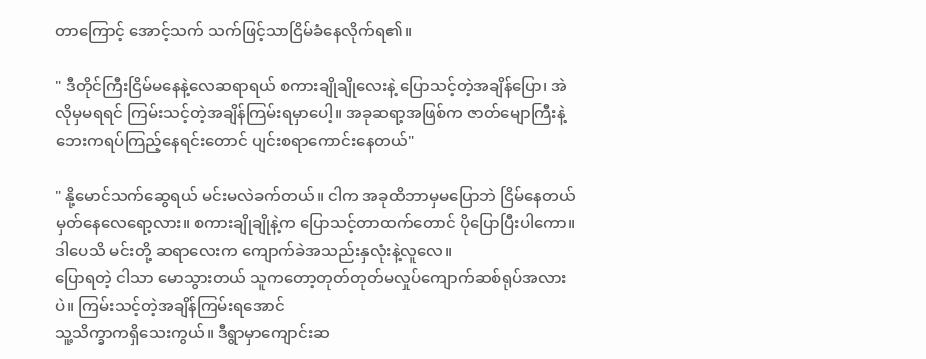တာကြောင့် အောင့်သက် သက်ဖြင့်သာငြိမ်ခံနေလိုက်ရ၏။

" ဒီတိုင်ကြီးငြိမ်မနေနဲ့လေဆရာရယ် စကားချိုချိုလေးနဲ့ ပြောသင့်တဲ့အချိန်ပြော၊ အဲလိုမှမရရင် ကြမ်းသင့်တဲ့အချိန်ကြမ်းရမှာပေါ့။ အခုဆရာ့အဖြစ်က ဇာတ်မျောကြီးနဲ့ ဘေးကရပ်ကြည့်နေရင်းတောင် ပျင်းစရာကောင်းနေတယ်"

" နို့မောင်သက်ဆွေရယ် မင်းမလဲခက်တယ်။ ငါက အခုထိဘာမှမပြောဘဲ ငြိမ်နေတယ်မှတ်နေလေရော့လား။ စကားချိုချိုနဲ့က ပြောသင့်တာထက်တောင် ပိုပြောပြီးပါကော။ ဒါပေသိ မင်းတို့ ဆရာလေးက ကျောက်ခဲအသည်းနှလုံးနဲ့လူလေ။
ပြောရတဲ့ ငါသာ မောသွားတယ် သူကတော့တုတ်တုတ်မလှုပ်ကျောက်ဆစ်ရုပ်အလားပဲ။ ကြမ်းသင့်တဲ့အချိန်ကြမ်းရအောင်
သူ့သိက္ခာကရှိသေးကွယ်။ ဒီရွာမှာကျောင်းဆ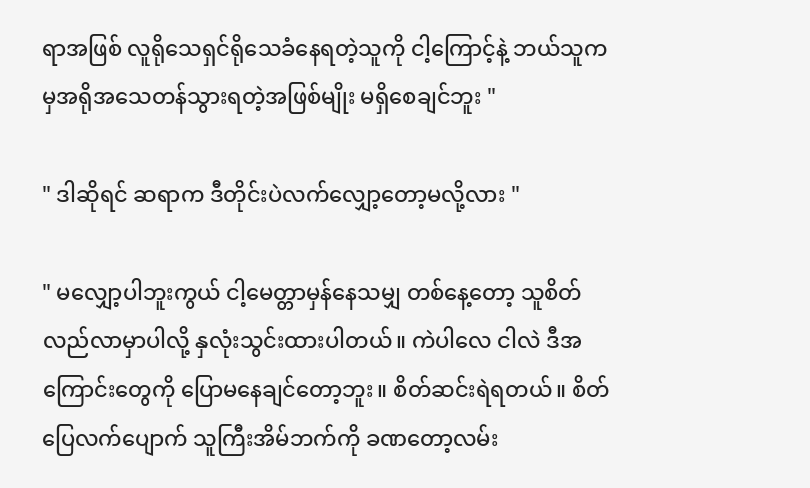ရာအဖြစ် လူရိုသေရှင်ရိုသေခံနေရတဲ့သူကို ငါ့ကြောင့်နဲ့ ဘယ်သူကမှအရိုအသေတန်သွားရတဲ့အဖြစ်မျိုး မရှိစေချင်ဘူး "

" ဒါဆိုရင် ဆရာက ဒီတိုင်းပဲလက်လျှော့တော့မလို့လား "

" မလျှော့ပါဘူးကွယ် ငါ့မေတ္တာမှန်နေသမျှ တစ်နေ့တော့ သူစိတ်လည်လာမှာပါလို့ နှလုံးသွင်းထားပါတယ်။ ကဲပါလေ ငါလဲ ဒီအကြောင်းတွေကို ပြောမနေချင်တော့ဘူး။ စိတ်ဆင်းရဲရတယ်။ စိတ်ပြေလက်ပျောက် သူကြီးအိမ်ဘက်ကို ခဏတော့လမ်း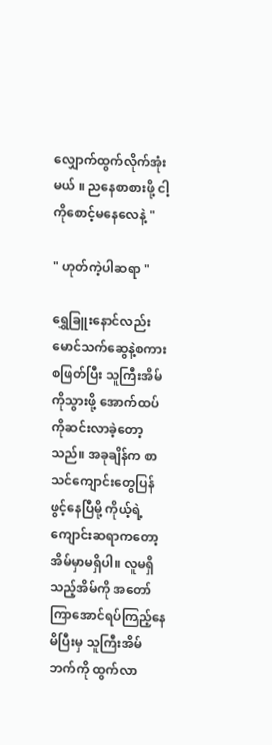လျှောက်ထွက်လိုက်အုံးမယ် ။ ညနေစာစားဖို့ ငါ့ကိုစောင့်မနေလေနဲ့ "

" ဟုတ်ကဲ့ပါဆရာ "

ရွှေခြူးနောင်လည်း မောင်သက်ဆွေနဲ့စကားစဖြတ်ပြီး သူကြီးအိမ်ကိုသွားဖို့ အောက်ထပ်ကိုဆင်းလာခဲ့တော့သည်။ အခုချိန်က စာသင်ကျောင်းတွေပြန်ဖွင့်နေပြီမို့ ကိုယ့်ရဲ့ကျောင်းဆရာကတော့ အိမ်မှာမရှိပါ။ လူမရှိသည့်အိမ်ကို အတော်ကြာအောင်ရပ်ကြည့်နေမိပြီးမှ သူကြီးအိမ်ဘက်ကို ထွက်လာ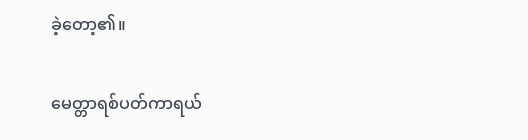ခဲ့တော့၏။

မေတ္တာရစ်ပတ်ကာရယ်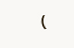(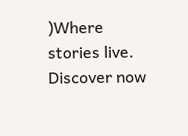)Where stories live. Discover now